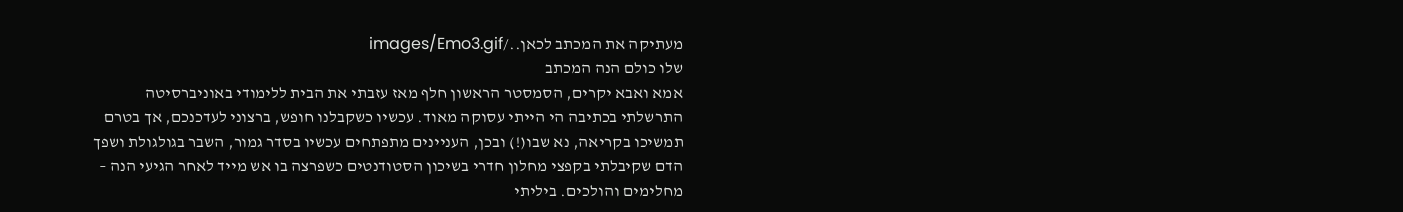מעתיקה את המכתב לכאן../images/Emo3.gif
שלו כולם הנה המכתב
אמא ואבא יקרים, הסמסטר הראשון חלף מאז עזבתי את הבית ללימודי באוניברסיטה התרשלתי בכתיבה הי הייתי עסוקה מאוד. עכשיו כשקבלנו חופש, ברצוני לעדכנכם, אך בטרם תמשיכו בקריאה, נא שבו(!) ובכן, העניינים מתפתחים עכשיו בסדר גמור, השבר בגולגולת ושפך הדם שקיבלתי בקפצי מחלון חדרי בשיכון הסטודנטים כשפרצה בו אש מייד לאחר הגיעי הנה – מחלימים והולכים. ביליתי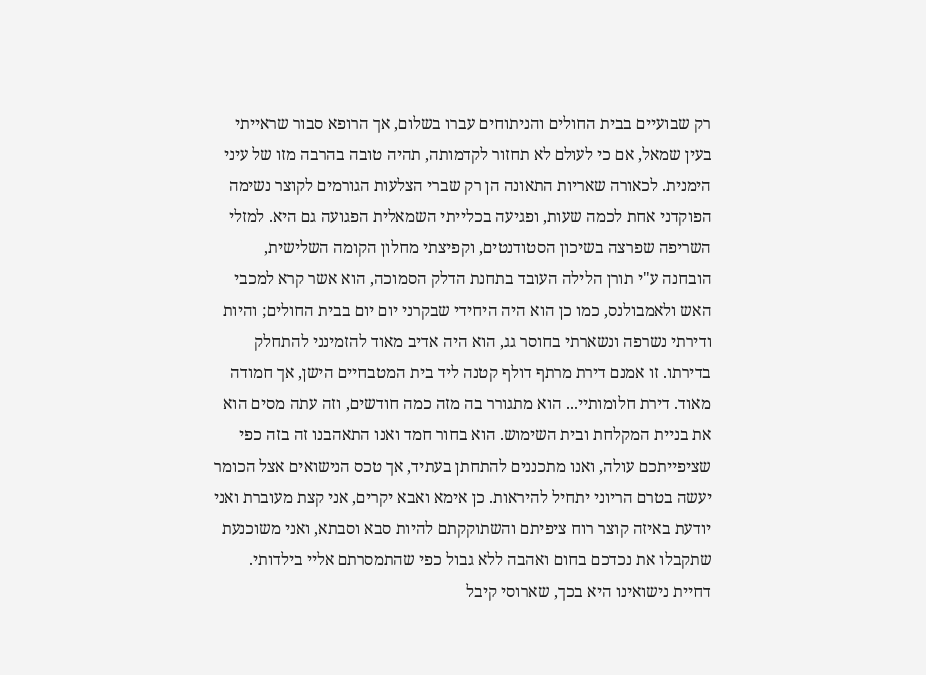רק שבועיים בבית החולים והניתוחים עברו בשלום, אך הרופא סבור שראייתי בעין שמאל, אם כי לעולם לא תחזור לקדמותה, תהיה טובה בהרבה מזו של עיני הימנית. לכאורה שאריות התאונה הן רק שברי הצלעות הגורמים לקוצר נשימה הפוקדני אחת לכמה שעות, ופגיעה בכלייתי השמאלית הפגועה גם היא. למזלי השריפה שפרצה בשיכון הסטודנטים, וקפיצתי מחלון הקומה השלישית, הובחנה ע"י תורן הלילה העובד בתחנת הדלק הסמוכה, הוא אשר קרא למכבי האש ולאמבולנס, כמו כן הוא היה היחידי שבקרני יום יום בבית החולים; והיות ודירתי נשרפה ונשארתי בחוסר גג, הוא היה אדיב מאוד להזמינני להתחלק בדירתו. זו אמנם דירת מרתף דולף קטנה ליד בית המטבחיים הישן, אך חמודה מאוד. דירת חלומותיי... הוא מתגורר בה מזה כמה חודשים, וזה עתה מסים הוא את בניית המקלחת ובית השימוש. הוא בחור חמד ואנו התאהבנו זה בזה כפי שציפייתכם עולה, ואנו מתכננים להתחתן בעתיד, אך טכס הנישואים אצל הכומר יעשה בטרם הריוני יתחיל להיראות. כן אימא ואבא יקרים, אני קצת מעוברת ואני יודעת באיזה קוצר רוח ציפיתם והשתוקקתם להיות סבא וסבתא, ואני משוכנעת שתקבלו את נכדכם בחום ואהבה ללא גבול כפי שהתמסרתם אליי בילדותי. דחיית נישואינו היא בכך, שארוסי קיבל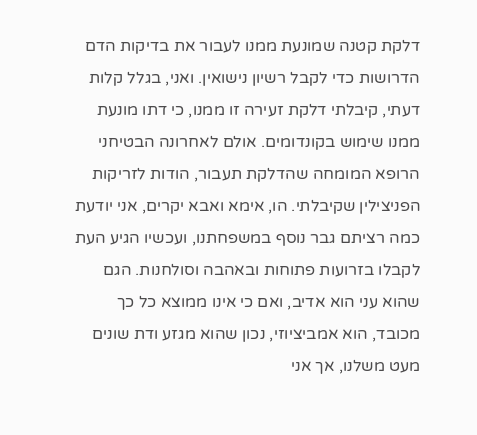דלקת קטנה שמונעת ממנו לעבור את בדיקות הדם הדרושות כדי לקבל רשיון נישואין. ואני, בגלל קלות דעתי, קיבלתי דלקת זעירה זו ממנו, כי דתו מונעת ממנו שימוש בקונדומים. אולם לאחרונה הבטיחני הרופא המומחה שהדלקת תעבור, הודות לזריקות הפניצילין שקיבלתי. הו, אימא ואבא יקרים, אני יודעת כמה רציתם גבר נוסף במשפחתנו, ועכשיו הגיע העת לקבלו בזרועות פתוחות ובאהבה וסולחנות. הגם שהוא עני הוא אדיב, ואם כי אינו ממוצא כל כך מכובד, הוא אמביציוזי, נכון שהוא מגזע ודת שונים מעט משלנו, אך אני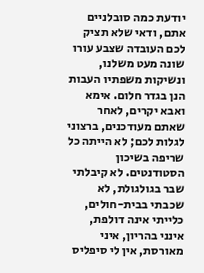יודעת כמה סובלניים אתם, ודאי שלא תציק לכם העובדה שצבע עורו שונה מעט משלנו, ונשיקות משפתיו העבות הנן בגדר חלום. אימא ואבא יקרים, לאחר שאתם מעודכנים, ברצוני לגלות לכם; לא הייתה כל שריפה בשיכון הסטודנטים. לא קיבלתי שבר בגולגולת, לא שכבתי בבית-חולים, כלייתי אינה דולפת, אינני בהריון, איני מאורסת, אין לי סיפליס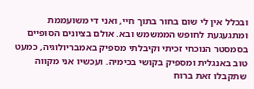ובכלל אין לי שום בחור בתוך חיי, ואני די משועממת ומתגעגעת לחופש הממשמש ובא. אולם בציונים הסופיים בסמסטר הנוכחי זכיתי וקיבלתי מספיק באמבריולוגיה, כמעט טוב באנגלית ומספיק בקושי בכימיה. ועכשיו אני מקווה שתקבלו זאת ברוח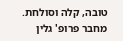טובה, קלה וסולחת. מחבר פרופ' גלין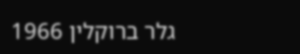גלר ברוקלין 1966